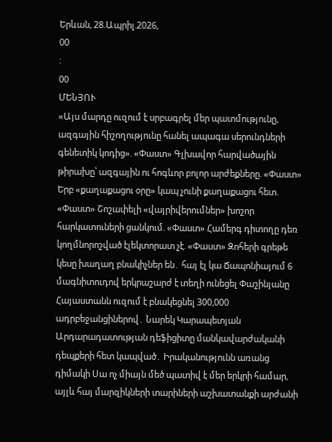Երևան, 28.Ապրիլ.2026,
00
:
00
ՄԵՆՅՈՒ
«Այս մարդը ուզում է սրբագրել մեր պատմությունը, ազգային հիշողությունը հանել ապագա սերունդների գենետիկ կոդից». «Փաստ» Գլխավոր հարվածային թիրախը՝ ազգային ու հոգևոր բոլոր արժեքները. «Փաստ» Երբ «քաղաքացու օրը» կապ չունի քաղաքացու հետ. «Փաստ» Շոշափելի «վայրիվերումներ» խոշոր հարկատուների ցանկում. «Փաստ» Համերգ դիտողը դեռ կողմնորոշված էլեկտորատ չէ. «Փաստ» Զոհերի գրեթե կեսը խաղաղ բնակիչներ են․ հայ էլ կա Ճապոնիայում 6 մագնիտուդով երկրաշարժ է տեղի ունեցել Փաշինյանը Հայաստանն ուզում է բնակեցնել 300,000 ադրբեջանցիներով․ Նարեկ Կարապետյան Արդարադատության դեֆիցիտը մանկավարժականի դեպքերի հետ կապված․ Իրականությունն առանց դիմակի Սա ոչ միայն մեծ պատիվ է մեր երկրի համար, այլև հայ մարզիկների տարիների աշխատանքի արժանի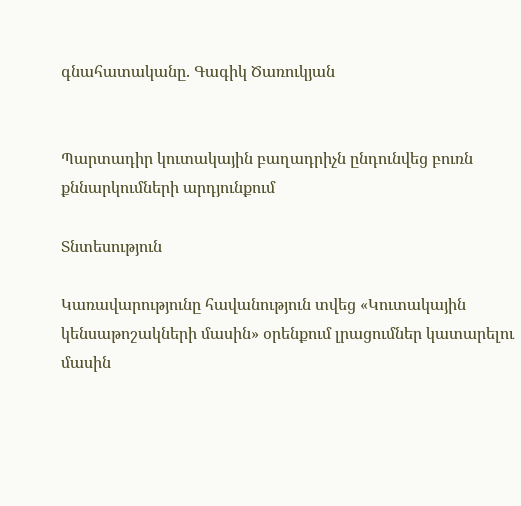գնահատականը. Գագիկ Ծառուկյան


Պարտադիր կուտակային բաղադրիչն ընդունվեց բուռն քննարկումների արդյունքում

Տնտեսություն

Կառավարությունը հավանություն տվեց «Կուտակային կենսաթոշակների մասին» օրենքում լրացումներ կատարելու մասին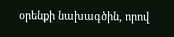օրենքի նախագծին, որով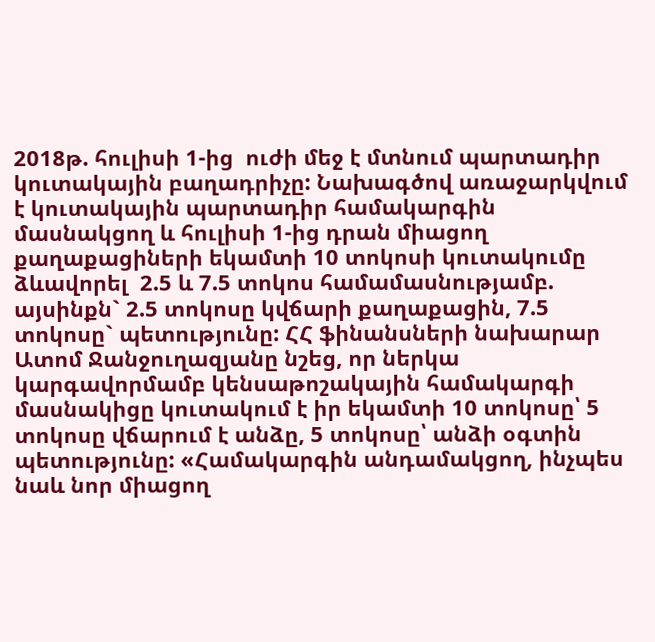2018թ. հուլիսի 1-ից  ուժի մեջ է մտնում պարտադիր կուտակային բաղադրիչը: Նախագծով առաջարկվում է կուտակային պարտադիր համակարգին մասնակցող և հուլիսի 1-ից դրան միացող քաղաքացիների եկամտի 10 տոկոսի կուտակումը ձևավորել  2.5 և 7.5 տոկոս համամասնությամբ. այսինքն` 2.5 տոկոսը կվճարի քաղաքացին, 7.5 տոկոսը` պետությունը: ՀՀ ֆինանսների նախարար Ատոմ Ջանջուղազյանը նշեց, որ ներկա կարգավորմամբ կենսաթոշակային համակարգի մասնակիցը կուտակում է իր եկամտի 10 տոկոսը՝ 5 տոկոսը վճարում է անձը, 5 տոկոսը՝ անձի օգտին պետությունը: «Համակարգին անդամակցող, ինչպես նաև նոր միացող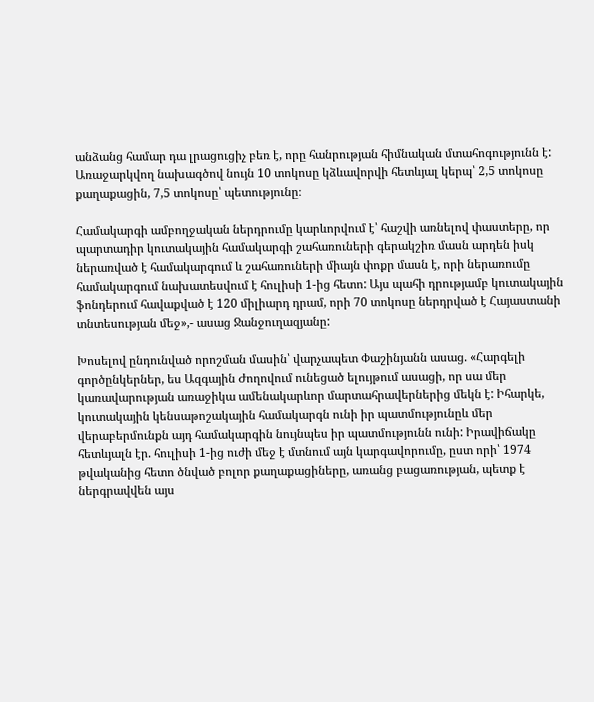անձանց համար դա լրացուցիչ բեռ է, որը հանրության հիմնական մտահոգությունն է: Առաջարկվող նախագծով նույն 10 տոկոսը կձևավորվի հետևյալ կերպ՝ 2,5 տոկոսը քաղաքացին, 7,5 տոկոսը՝ պետությունը։

Համակարգի ամբողջական ներդրումը կարևորվում է՝ հաշվի առնելով փաստերը, որ պարտադիր կուտակային համակարգի շահառուների գերակշիռ մասն արդեն իսկ ներառված է համակարգում և շահառուների միայն փոքր մասն է, որի ներառումը համակարգում նախատեսվում է հուլիսի 1-ից հետո: Այս պահի դրությամբ կուտակային ֆոնդերում հավաքված է 120 միլիարդ դրամ, որի 70 տոկոսը ներդրված է Հայաստանի տնտեսության մեջ»,- ասաց Ջանջուղազյանը:

Խոսելով ընդունված որոշման մասին՝ վարչապետ Փաշինյանն ասաց. «Հարգելի գործընկերներ, ես Ազգային Ժողովում ունեցած ելույթում ասացի, որ սա մեր կառավարության առաջիկա ամենակարևոր մարտահրավերներից մեկն է: Իհարկե, կուտակային կենսաթոշակային համակարգն ունի իր պատմությունըև մեր վերաբերմունքն այդ համակարգին նույնպես իր պատմությունն ունի: Իրավիճակը հետևյալն էր. հուլիսի 1-ից ուժի մեջ է մտնում այն կարգավորումը, ըստ որի՝ 1974 թվականից հետո ծնված բոլոր քաղաքացիները, առանց բացառության, պետք է ներգրավվեն այս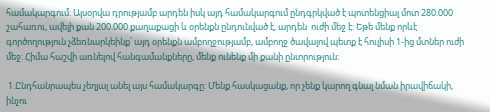համակարգում: Այսօրվա դրությամբ արդեն իսկ այդ համակարգում ընդգրկված է պոտենցիալ մոտ 280.000 շահառու, ավելի քան 200.000 քաղաքացի և օրենքն ընդունված է, արդեն  ուժի մեջ է: Եթե մենք որևէ գործողություն չձեռնարկեինք՝ այդ օրենքն ամբողջությամբ, ամբողջ ծավալով պետք է հուլիսի 1-ից մտներ ուժի մեջ: Հիմա հաշվի առնելով հանգամանքները, մենք ունենք մի քանի ընտրություն:

 1.Ընդհանրապես չեղյալ անել այս համակարգը: Մենք հասկացանք, որ չենք կարող գնալ նման իրավիճակի, ինչու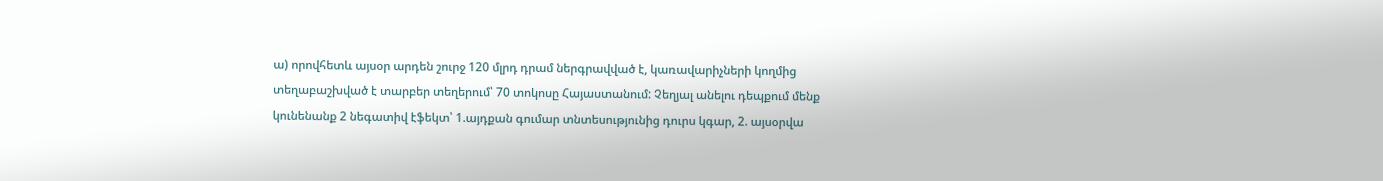ա) որովհետև այսօր արդեն շուրջ 120 մլրդ դրամ ներգրավված է, կառավարիչների կողմից տեղաբաշխված է տարբեր տեղերում՝ 70 տոկոսը Հայաստանում: Չեղյալ անելու դեպքում մենք կունենանք 2 նեգատիվ էֆեկտ՝ 1.այդքան գումար տնտեսությունից դուրս կգար, 2. այսօրվա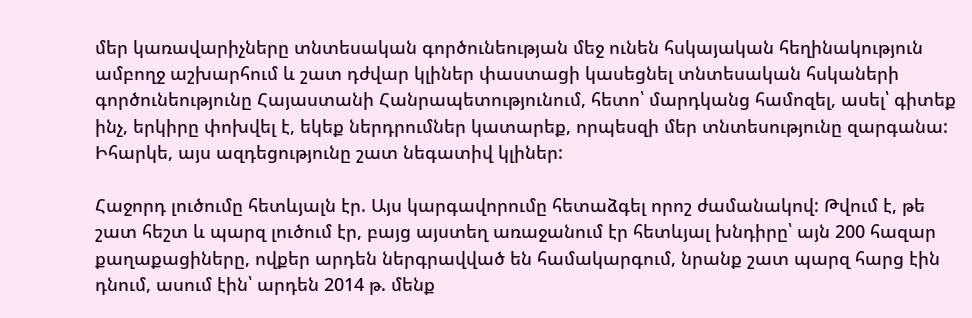մեր կառավարիչները տնտեսական գործունեության մեջ ունեն հսկայական հեղինակություն ամբողջ աշխարհում և շատ դժվար կլիներ փաստացի կասեցնել տնտեսական հսկաների գործունեությունը Հայաստանի Հանրապետությունում, հետո՝ մարդկանց համոզել, ասել՝ գիտեք ինչ, երկիրը փոխվել է, եկեք ներդրումներ կատարեք, որպեսզի մեր տնտեսությունը զարգանա: Իհարկե, այս ազդեցությունը շատ նեգատիվ կլիներ:

Հաջորդ լուծումը հետևյալն էր. Այս կարգավորումը հետաձգել որոշ ժամանակով: Թվում է, թե շատ հեշտ և պարզ լուծում էր, բայց այստեղ առաջանում էր հետևյալ խնդիրը՝ այն 200 հազար քաղաքացիները, ովքեր արդեն ներգրավված են համակարգում, նրանք շատ պարզ հարց էին դնում, ասում էին՝ արդեն 2014 թ. մենք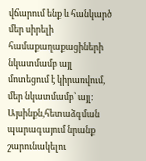վճարում ենք և հանկարծ մեր սիրելի համաքաղաքացիների նկատմամբ այլ մոտեցում է կիրառվում, մեր նկատմամբ՝ այլ: Այսինքն,հետաձգման պարագայում նրանք շարունակելու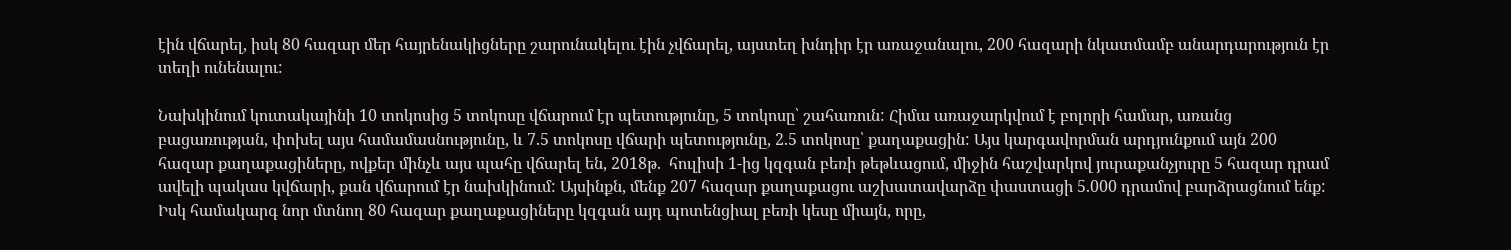էին վճարել, իսկ 80 հազար մեր հայրենակիցները շարունակելու էին չվճարել, այստեղ խնդիր էր առաջանալու, 200 հազարի նկատմամբ անարդարություն էր տեղի ունենալու:

Նախկինում կուտակայինի 10 տոկոսից 5 տոկոսը վճարում էր պետությունը, 5 տոկոսը՝ շահառուն: Հիմա առաջարկվում է բոլորի համար, առանց բացառության, փոխել այս համամասնությունը, և 7.5 տոկոսը վճարի պետությունը, 2.5 տոկոսը՝ քաղաքացին: Այս կարգավորման արդյունքում այն 200 հազար քաղաքացիները, ովքեր մինչև այս պահը վճարել են, 2018թ.  հուլիսի 1-ից կզգան բեռի թեթևացում, միջին հաշվարկով յուրաքանչյուրը 5 հազար դրամ ավելի պակաս կվճարի, քան վճարում էր նախկինում: Այսինքն, մենք 207 հազար քաղաքացու աշխատավարձը փաստացի 5.000 դրամով բարձրացնում ենք: Իսկ համակարգ նոր մտնող 80 հազար քաղաքացիները կզգան այդ պոտենցիալ բեռի կեսը միայն, որը,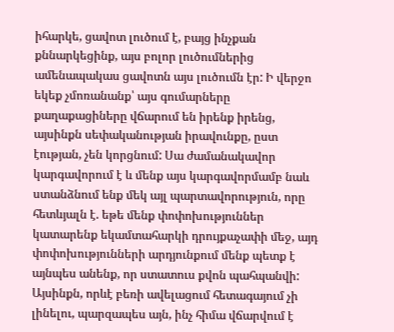իհարկե, ցավոտ լուծում է, բայց ինչքան քննարկեցինք, այս բոլոր լուծումներից ամենապակաս ցավոտն այս լուծումն էր: Ի վերջո եկեք չմոռանանք՝ այս գումարները քաղաքացիները վճարում են իրենք իրենց, այսինքն սեփականության իրավունքը, ըստ էության, չեն կորցնում: Սա ժամանակավոր կարգավորում է և մենք այս կարգավորմամբ նաև ստանձնում ենք մեկ այլ պարտավորություն, որը հետևյալն է. եթե մենք փոփոխություններ կատարենք եկամտահարկի դրույքաչափի մեջ, այդ փոփոխությունների արդյունքում մենք պետք է այնպես անենք, որ ստատուս քվոն պահպանվի: Այսինքն, որևէ բեռի ավելացում հետագայում չի լինելու, պարզապես այն, ինչ հիմա վճարվում է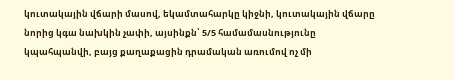կուտակային վճարի մասով, եկամտահարկը կիջնի, կուտակային վճարը նորից կգա նախկին չափի, այսինքն՝ 5/5 համամասնությունը կպահպանվի, բայց քաղաքացին դրամական առումով ոչ մի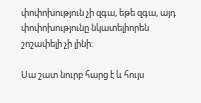փոփոխություն չի զգա, եթե զգա, այդ փոփոխությունը նկատելիորեն շոշափելի չի լինի:

Սա շատ նուրբ հարց է և հույս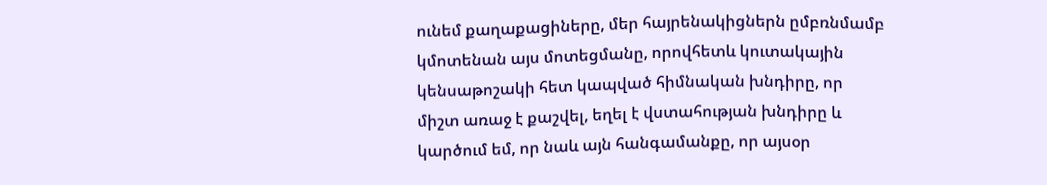ունեմ քաղաքացիները, մեր հայրենակիցներն ըմբռնմամբ կմոտենան այս մոտեցմանը, որովհետև կուտակային կենսաթոշակի հետ կապված հիմնական խնդիրը, որ միշտ առաջ է քաշվել, եղել է վստահության խնդիրը և կարծում եմ, որ նաև այն հանգամանքը, որ այսօր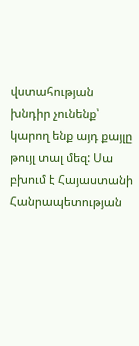վստահության խնդիր չունենք՝ կարող ենք այդ քայլը թույլ տալ մեզ: Սա բխում է Հայաստանի Հանրապետության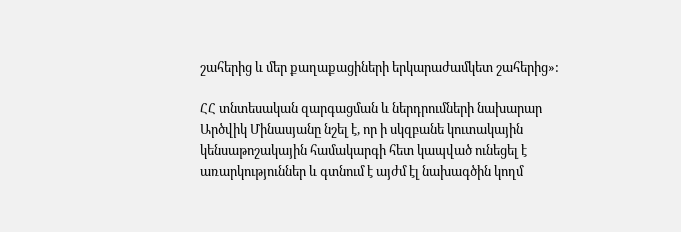շահերից և մեր քաղաքացիների երկարաժամկետ շահերից»:

ՀՀ տնտեսական զարգացման և ներդրումների նախարար Արծվիկ Մինասյանը նշել է, որ ի սկզբանե կուտակային կենսաթոշակային համակարգի հետ կապված ունեցել է առարկություններ և գտնում է այժմ էլ նախագծին կողմ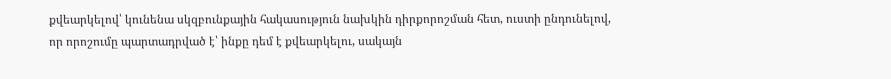քվեարկելով՝ կունենա սկզբունքային հակասություն նախկին դիրքորոշման հետ, ուստի ընդունելով, որ որոշումը պարտադրված է՝ ինքը դեմ է քվեարկելու, սակայն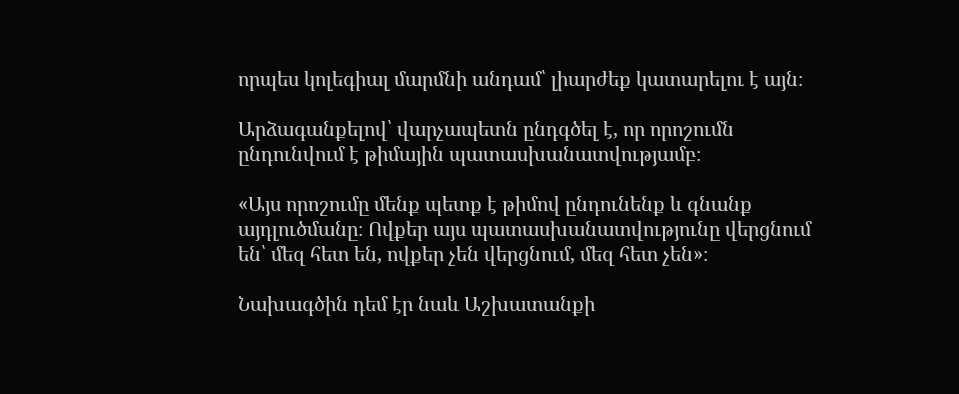որպես կոլեգիալ մարմնի անդամ՝ լիարժեք կատարելու է այն։

Արձագանքելով՝ վարչապետն ընդգծել է, որ որոշումն ընդունվում է թիմային պատասխանատվությամբ։

«Այս որոշումը մենք պետք է թիմով ընդունենք և գնանք այդլուծմանը։ Ովքեր այս պատասխանատվությունը վերցնում են՝ մեզ հետ են, ովքեր չեն վերցնում, մեզ հետ չեն»։

Նախագծին դեմ էր նաև Աշխատանքի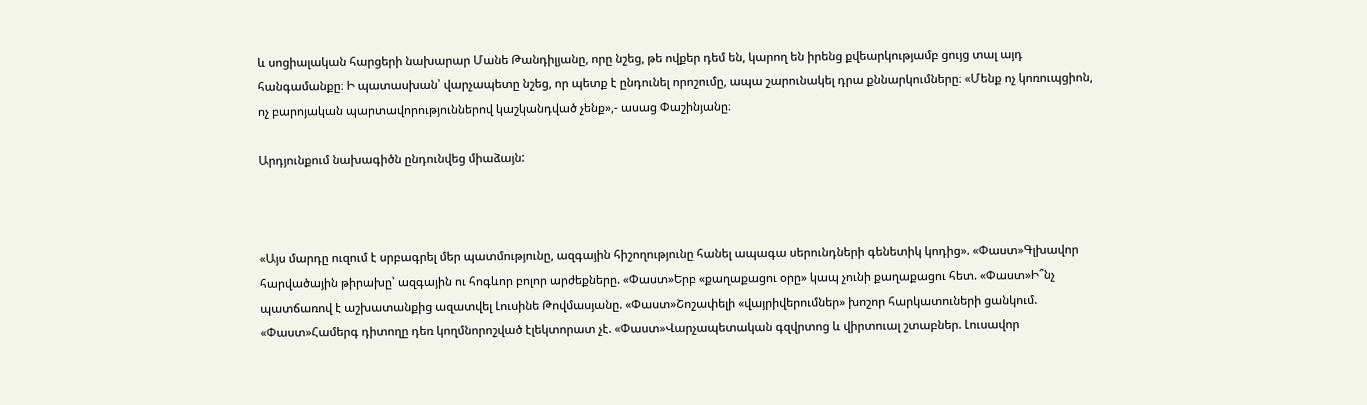և սոցիալական հարցերի նախարար Մանե Թանդիլյանը, որը նշեց, թե ովքեր դեմ են, կարող են իրենց քվեարկությամբ ցույց տալ այդ հանգամանքը։ Ի պատասխան՝ վարչապետը նշեց, որ պետք է ընդունել որոշումը, ապա շարունակել դրա քննարկումները։ «Մենք ոչ կոռուպցիոն, ոչ բարոյական պարտավորություններով կաշկանդված չենք»,- ասաց Փաշինյանը։

Արդյունքում նախագիծն ընդունվեց միաձայն:



«Այս մարդը ուզում է սրբագրել մեր պատմությունը, ազգային հիշողությունը հանել ապագա սերունդների գենետիկ կոդից». «Փաստ»Գլխավոր հարվածային թիրախը՝ ազգային ու հոգևոր բոլոր արժեքները. «Փաստ»Երբ «քաղաքացու օրը» կապ չունի քաղաքացու հետ. «Փաստ»Ի՞նչ պատճառով է աշխատանքից ազատվել Լուսինե Թովմասյանը. «Փաստ»Շոշափելի «վայրիվերումներ» խոշոր հարկատուների ցանկում. «Փաստ»Համերգ դիտողը դեռ կողմնորոշված էլեկտորատ չէ. «Փաստ»Վարչապետական գզվրտոց և վիրտուալ շտաբներ. Լուսավոր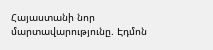Հայաստանի նոր մարտավարությունը. Էդմոն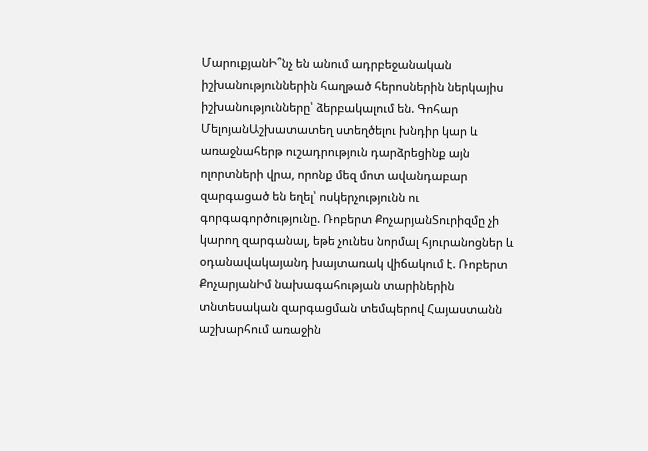ՄարուքյանԻ՞նչ են անում ադրբեջանական իշխանություններին հաղթած հերոսներին ներկայիս իշխանությունները՝ ձերբակալում են. Գոհար ՄելոյանԱշխատատեղ ստեղծելու խնդիր կար և առաջնահերթ ուշադրություն դարձրեցինք այն ոլորտների վրա, որոնք մեզ մոտ ավանդաբար զարգացած են եղել՝ ոսկերչությունն ու գորգագործությունը. Ռոբերտ ՔոչարյանՏուրիզմը չի կարող զարգանալ, եթե չունես նորմալ հյուրանոցներ և օդանավակայանդ խայտառակ վիճակում է. Ռոբերտ ՔոչարյանԻմ նախագահության տարիներին տնտեսական զարգացման տեմպերով Հայաստանն աշխարհում առաջին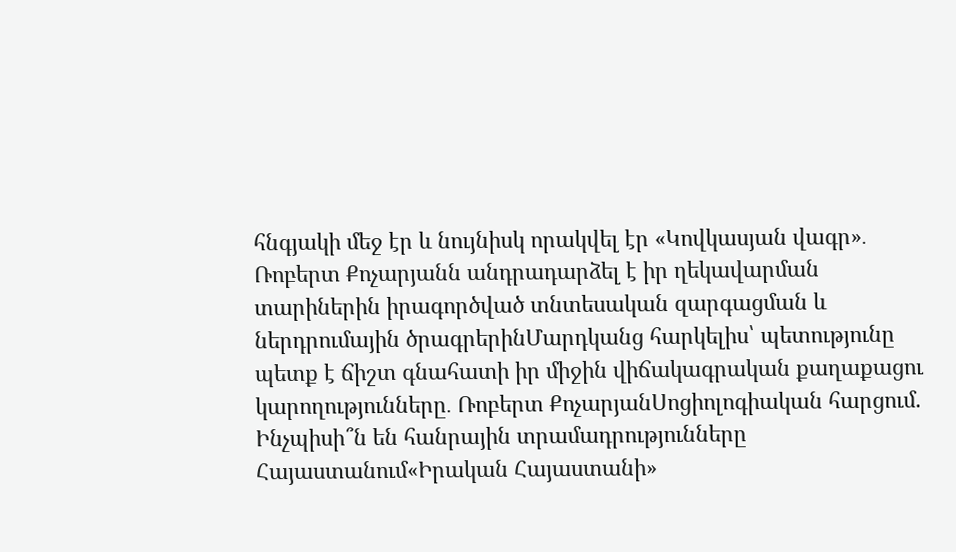հնգյակի մեջ էր և նույնիսկ որակվել էր «Կովկասյան վագր»․ Ռոբերտ Քոչարյանն անդրադարձել է իր ղեկավարման տարիներին իրագործված տնտեսական զարգացման և ներդրումային ծրագրերինՄարդկանց հարկելիս՝ պետությունը պետք է ճիշտ գնահատի իր միջին վիճակագրական քաղաքացու կարողությունները․ Ռոբերտ ՔոչարյանՍոցիոլոգիական հարցում. Ինչպիսի՞ն են հանրային տրամադրությունները Հայաստանում«Իրական Հայաստանի»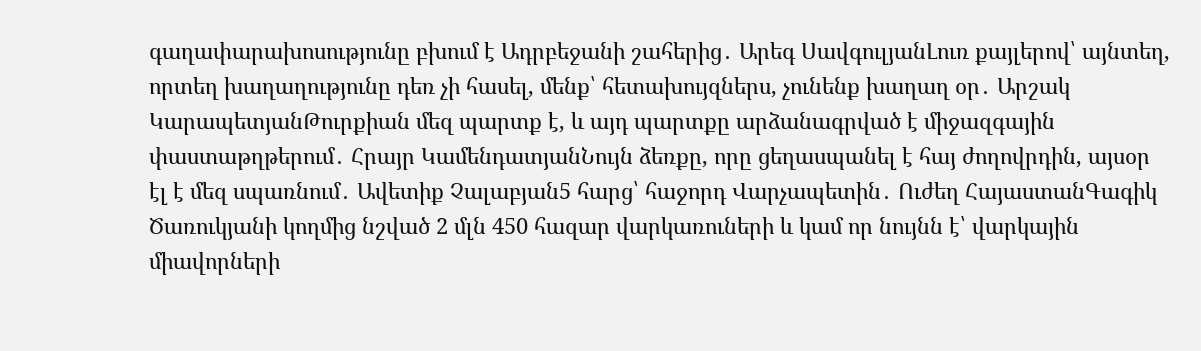գաղափարախոսությունը բխում է Ադրբեջանի շահերից․ Արեգ ՍավգուլյանԼուռ քայլերով՝ այնտեղ, որտեղ խաղաղությունը դեռ չի հասել, մենք՝ հետախույզներս, չունենք խաղաղ օր․ Արշակ ԿարապետյանԹուրքիան մեզ պարտք է, և այդ պարտքը արձանագրված է միջազգային փաստաթղթերում․ Հրայր ԿամենդատյանՆույն ձեռքը, որը ցեղասպանել է հայ ժողովրդին, այսօր էլ է մեզ սպառնում․ Ավետիք Չալաբյան5 հարց՝ հաջորդ Վարչապետին․ Ուժեղ ՀայաստանԳագիկ Ծառուկյանի կողմից նշված 2 մլն 450 հազար վարկառուների և կամ որ նույնն է՝ վարկային միավորների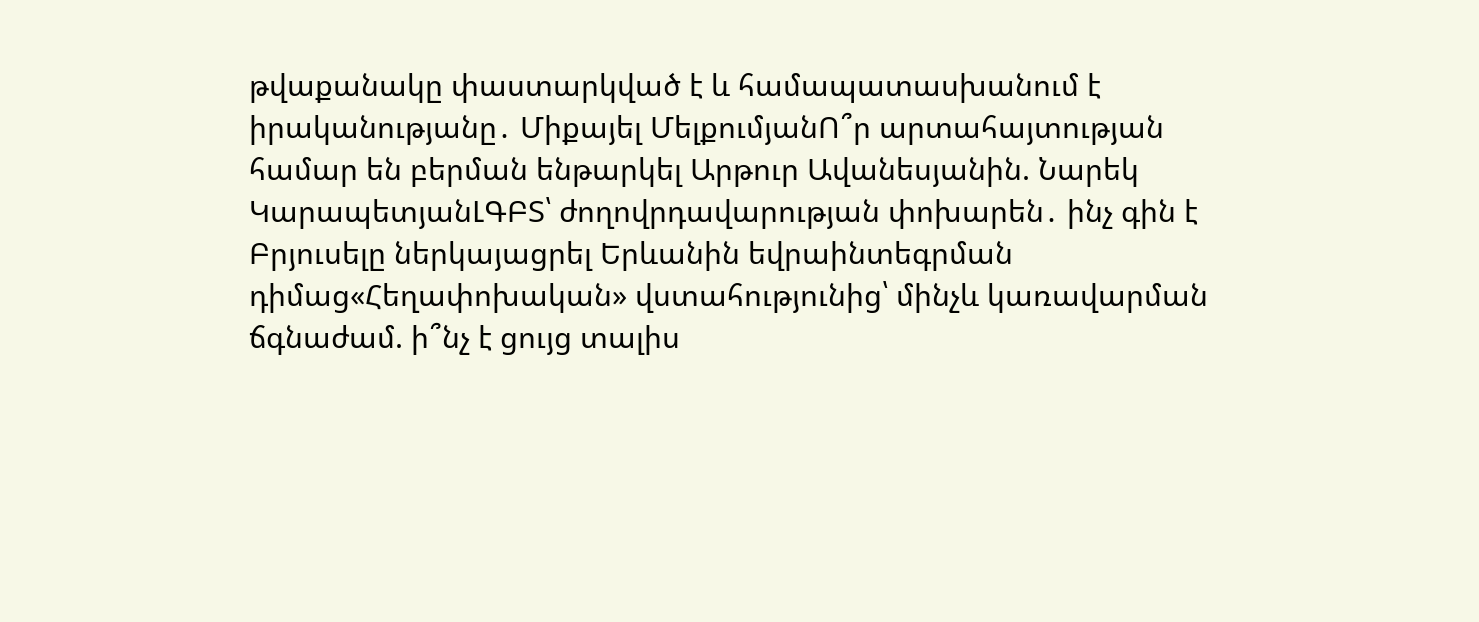թվաքանակը փաստարկված է և համապատասխանում է իրականությանը․ Միքայել ՄելքումյանՈ՞ր արտահայտության համար են բերման ենթարկել Արթուր Ավանեսյանին. Նարեկ ԿարապետյանԼԳԲՏ՝ ժողովրդավարության փոխարեն․ ինչ գին է Բրյուսելը ներկայացրել Երևանին եվրաինտեգրման դիմաց«Հեղափոխական» վստահությունից՝ մինչև կառավարման ճգնաժամ. ի՞նչ է ցույց տալիս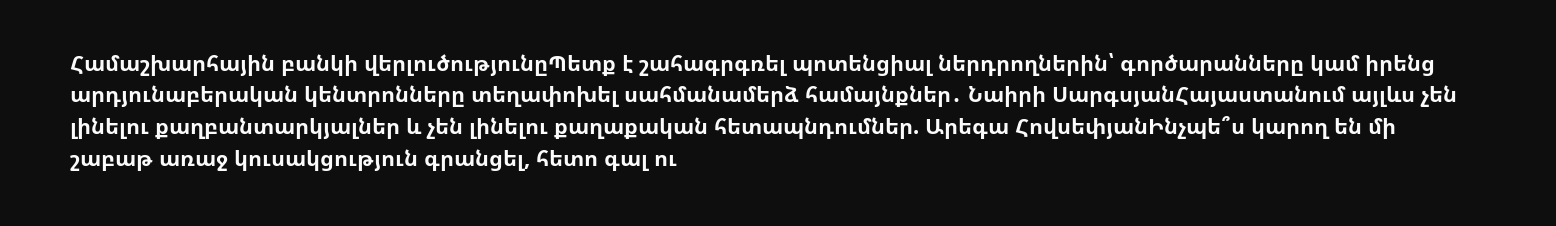Համաշխարհային բանկի վերլուծությունըՊետք է շահագրգռել պոտենցիալ ներդրողներին՝ գործարանները կամ իրենց արդյունաբերական կենտրոնները տեղափոխել սահմանամերձ համայնքներ․ Նաիրի ՍարգսյանՀայաստանում այլևս չեն լինելու քաղբանտարկյալներ և չեն լինելու քաղաքական հետապնդումներ. Արեգա ՀովսեփյանԻնչպե՞ս կարող են մի շաբաթ առաջ կուսակցություն գրանցել, հետո գալ ու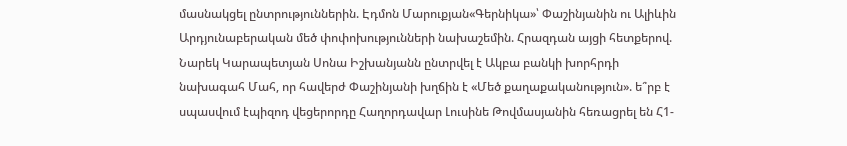մասնակցել ընտրություններին. Էդմոն Մարուքյան«Գերնիկա»՝ Փաշինյանին ու Ալիևին Արդյունաբերական մեծ փոփոխությունների նախաշեմին. Հրազդան այցի հետքերով. Նարեկ Կարապետյան Սոնա Իշխանյանն ընտրվել է Ակբա բանկի խորհրդի նախագահ Մահ, որ հավերժ Փաշինյանի խղճին է «Մեծ քաղաքականություն». ե՞րբ է սպասվում էպիզոդ վեցերորդը Հաղորդավար Լուսինե Թովմասյանին հեռացրել են Հ1-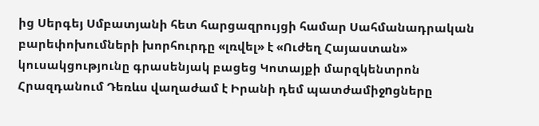ից Սերգեյ Սմբատյանի հետ հարցազրույցի համար Սահմանադրական բարեփոխումների խորհուրդը «լռվել» է «Ուժեղ Հայաստան» կուսակցությունը գրասենյակ բացեց Կոտայքի մարզկենտրոն Հրազդանում Դեռևս վաղաժամ է Իրանի դեմ պատժամիջnցները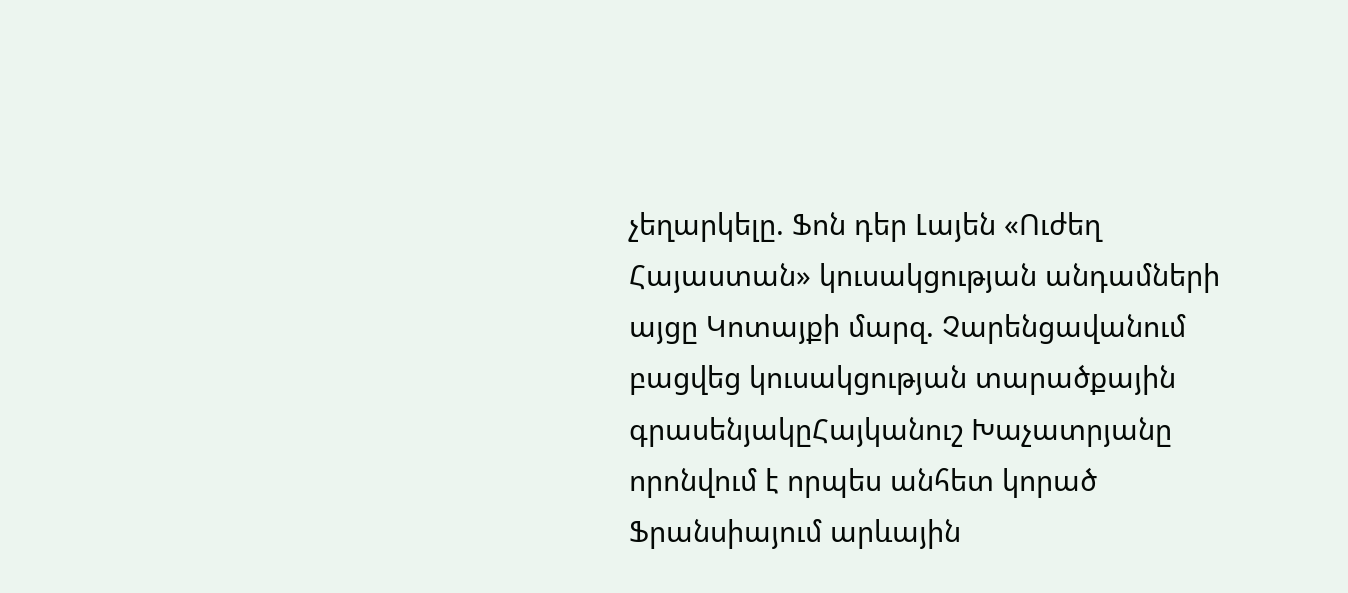չեղարկելը. Ֆոն դեր Լայեն «Ուժեղ Հայաստան» կուսակցության անդամների այցը Կոտայքի մարզ. Չարենցավանում բացվեց կուսակցության տարածքային գրասենյակըՀայկանուշ Խաչատրյանը որոնվում է որպես անհետ կորած Ֆրանսիայում արևային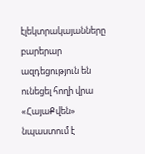էլեկտրակայանները բարերար ազդեցություն են ունեցել հողի վրա «ՀայաՔվեն» նպաստում է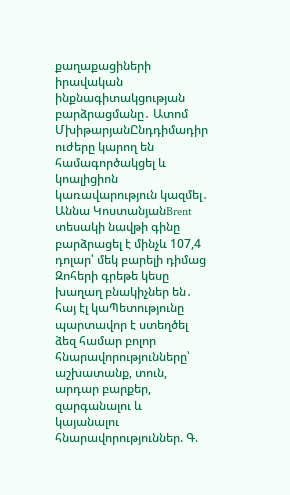քաղաքացիների իրավական ինքնագիտակցության բարձրացմանը․ Ատոմ ՄխիթարյանԸնդդիմադիր ուժերը կարող են համագործակցել և կոալիցիոն կառավարություն կազմել․ Աննա ԿոստանյանBrent տեսակի նավթի գինը բարձրացել է մինչև 107,4 դոլար՝ մեկ բարելի դիմաց Զոհերի գրեթե կեսը խաղաղ բնակիչներ են․ հայ էլ կաՊետությունը պարտավոր է ստեղծել ձեզ համար բոլոր հնարավորությունները՝ աշխատանք, տուն, արդար բարքեր, զարգանալու և կայանալու հնարավորություններ. Գ.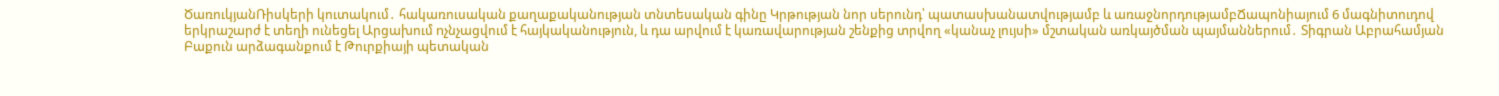ԾառուկյանՌիսկերի կուտակում․ հակառուսական քաղաքականության տնտեսական գինը Կրթության նոր սերունդ՝ պատասխանատվությամբ և առաջնորդությամբՃապոնիայում 6 մագնիտուդով երկրաշարժ է տեղի ունեցել Արցախում nչնչացվում է հայկականություն, և դա արվում է կառավարության շենքից տրվող «կանաչ լույսի» մշտական առկայծման պայմաններում․ Տիգրան Աբրահամյան Բաքուն արձագանքում է Թուրքիայի պետական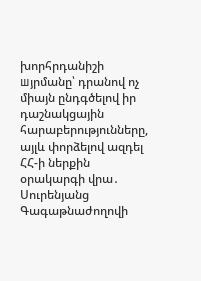խորհրդանիշի шյրմանը՝ դրանով ոչ միայն ընդգծելով իր դաշնակցային հարաբերությունները, այլև փորձելով ազդել ՀՀ-ի ներքին օրակարգի վրա․ Սուրենյանց Գագաթնաժողովի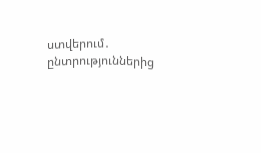ստվերում․ ընտրություններից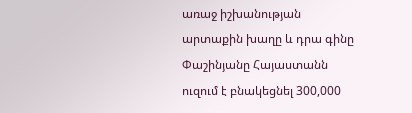առաջ իշխանության արտաքին խաղը և դրա գինը Փաշինյանը Հայաստանն ուզում է բնակեցնել 300,000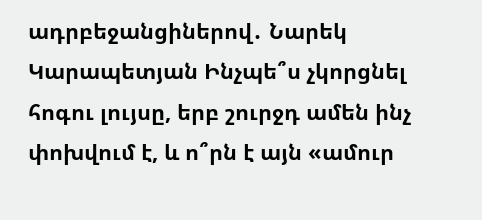ադրբեջանցիներով․ Նարեկ Կարապետյան Ինչպե՞ս չկորցնել հոգու լույսը, երբ շուրջդ ամեն ինչ փոխվում է, և ո՞րն է այն «ամուր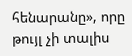հենարանը», որը թույլ չի տալիս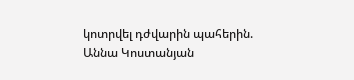կոտրվել դժվարին պահերին. Աննա Կոստանյան